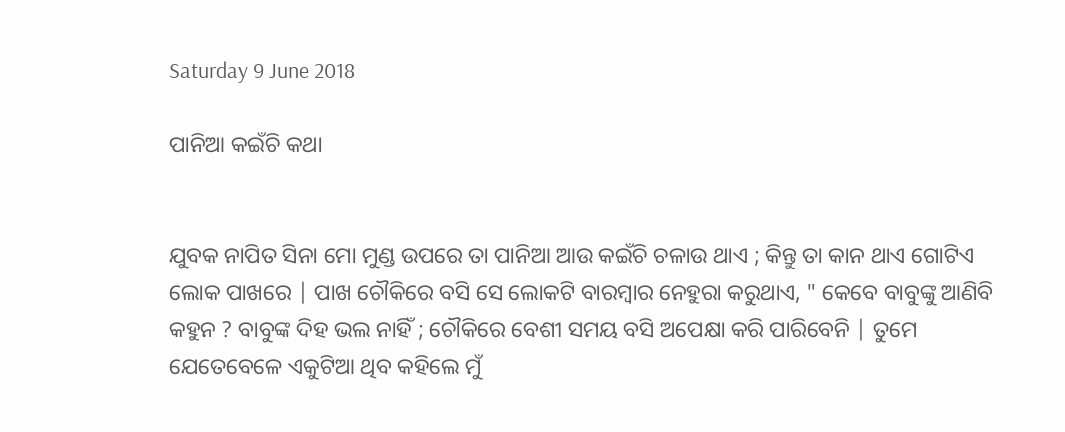Saturday 9 June 2018

ପାନିଆ କଇଁଚି କଥା


ଯୁବକ ନାପିତ ସିନା ମୋ ମୁଣ୍ଡ ଉପରେ ତା ପାନିଆ ଆଉ କଇଁଚି ଚଳାଉ ଥାଏ ; କିନ୍ତୁ ତା କାନ ଥାଏ ଗୋଟିଏ ଲୋକ ପାଖରେ | ପାଖ ଚୌକିରେ ବସି ସେ ଲୋକଟି ବାରମ୍ବାର ନେହୁରା କରୁଥାଏ, " କେବେ ବାବୁଙ୍କୁ ଆଣିବି କହୁନ ? ବାବୁଙ୍କ ଦିହ ଭଲ ନାହିଁ ; ଚୌକିରେ ବେଶୀ ସମୟ ବସି ଅପେକ୍ଷା କରି ପାରିବେନି | ତୁମେ ଯେତେବେଳେ ଏକୁଟିଆ ଥିବ କହିଲେ ମୁଁ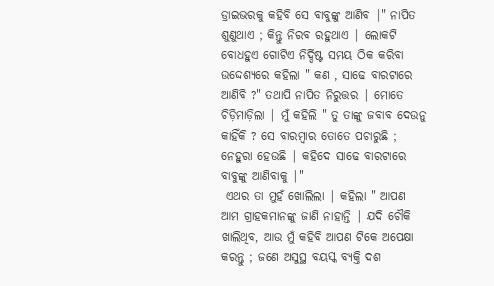ଡ୍ରାଇଭରକୁ କହିବି ସେ ବାବୁଙ୍କୁ ଆଣିବ |" ନାପିତ ଶୁଣୁଥାଏ ; କିନ୍ତୁ ନିରବ ରହୁଥାଏ | ଲୋକଟି ବୋଧହୁଏ ଗୋଟିଏ ନିର୍ଦ୍ଦିଷ୍ଟ ସମୟ ଠିକ କରିବା ଉଦ୍ଦେଶ୍ୟରେ କହିଲା " କଣ , ସାଢେ ବାରଟାରେ ଆଣିବି ?" ତଥାପି ନାପିତ ନିରୁତ୍ତର | ମୋତେ ଚିଡ଼ିମାଡ଼ିଲା | ମୁଁ କହିଲି " ତୁ ତାଙ୍କୁ ଜବାବ ଦେଉନୁ କାହିଁକି ? ସେ ବାରମ୍ବାର ତୋତେ ପଚାରୁଛି ; ନେହୁରା ହେଉଛି | କହିଦେ ସାଢେ ବାରଟାରେ ବାବୁଙ୍କୁ ଆଣିବାକୁ |"
 ଏଥର ତା ମୁହଁ ଖୋଲିଲା | କହିଲା " ଆପଣ ଆମ ଗ୍ରାହକମାନଙ୍କୁ ଜାଣି ନାହାନ୍ତି | ଯଦି ଚୌକି ଖାଲିଥିବ, ଆଉ ମୁଁ କହିବି ଆପଣ ଟିକେ ଅପେକ୍ଷା କରନ୍ତୁ ; ଜଣେ ଅସୁସ୍ଥ ବୟସ୍କ ବ୍ୟକ୍ତି ଦଶ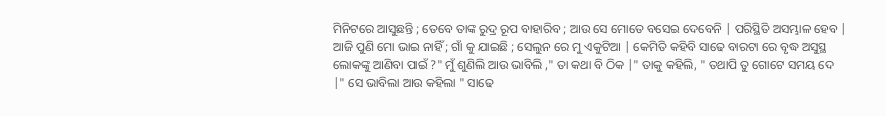ମିନିଟରେ ଆସୁଛନ୍ତି ; ତେବେ ତାଙ୍କ ରୁଦ୍ର ରୂପ ବାହାରିବ ; ଆଉ ସେ ମୋତେ ବସେଇ ଦେବେନି | ପରିସ୍ଥିତି ଅସମ୍ଭାଳ ହେବ | ଆଜି ପୁଣି ମୋ ଭାଇ ନାହିଁ ; ଗାଁ କୁ ଯାଇଛି ; ସେଲୁନ ରେ ମୁ ଏକୁଟିଆ | କେମିତି କହିବି ସାଢେ ବାରଟା ରେ ବୃଦ୍ଧ ଅସୁସ୍ଥ ଲୋକଙ୍କୁ ଆଣିବା ପାଇଁ ?" ମୁଁ ଶୁଣିଲି ଆଉ ଭାବିଲି ," ତା କଥା ବି ଠିକ |" ତାକୁ କହିଲି, " ତଥାପି ତୁ ଗୋଟେ ସମୟ ଦେ |" ସେ ଭାବିଲା ଆଉ କହିଲା " ସାଢେ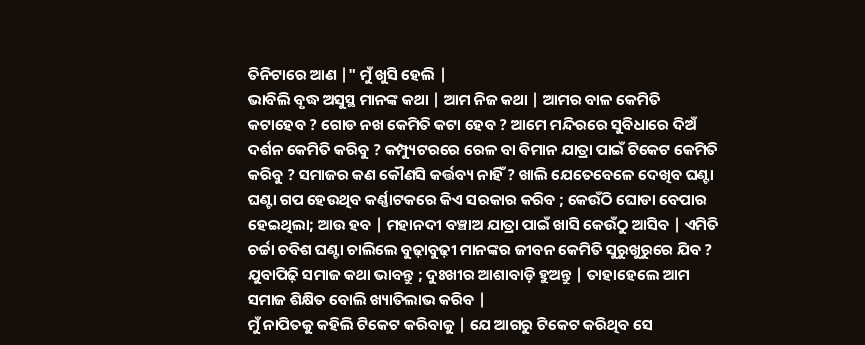ତିନିଟାରେ ଆଣ |" ମୁଁ ଖୁସି ହେଲି |
ଭାବିଲି ବୃଦ୍ଧ ଅସୁସ୍ଥ ମାନଙ୍କ କଥା | ଆମ ନିଜ କଥା | ଆମର ବାଳ କେମିତି କଟାହେବ ? ଗୋଡ ନଖ କେମିତି କଟା ହେବ ? ଆମେ ମନ୍ଦିରରେ ସୁବିଧାରେ ଦିଅଁ ଦର୍ଶନ କେମିତି କରିବୁ ? କମ୍ପ୍ୟୁଟରରେ ରେଳ ବା ବିମାନ ଯାତ୍ରା ପାଇଁ ଟିକେଟ କେମିତି କରିବୁ ? ସମାଜର କଣ କୌଣସି କର୍ତ୍ତବ୍ୟ ନାହିଁ ? ଖାଲି ଯେତେବେଳେ ଦେଖିବ ଘଣ୍ଟା ଘଣ୍ଟା ଗପ ହେଉଥିବ କର୍ଣ୍ଣାଟକରେ କିଏ ସରକାର କରିବ ; କେଉଁଠି ଘୋଡା ବେପାର ହେଇଥିଲା; ଆଉ ହବ | ମହାନଦୀ ବଞ୍ଚାଅ ଯାତ୍ରା ପାଇଁ ଖାସି କେଉଁଠୁ ଆସିବ | ଏମିତି ଚର୍ଚ୍ଚା ଚବିଶ ଘଣ୍ଟା ଚାଲିଲେ ବୁଢ଼ାବୁଢ଼ୀ ମାନଙ୍କର ଜୀବନ କେମିତି ସୁରୁଖୁରୁରେ ଯିବ ? ଯୁବାପିଢ଼ି ସମାଜ କଥା ଭାବନ୍ତୁ ; ଦୁଃଖୀର ଆଶାବାଡ଼ି ହୁଅନ୍ତୁ | ତାହାହେଲେ ଆମ ସମାଜ ଶିକ୍ଷିତ ବୋଲି ଖ୍ୟାତିଲାଭ କରିବ |
ମୁଁ ନାପିତକୁ କହିଲି ଟିକେଟ କରିବାକୁ | ଯେ ଆଗରୁ ଟିକେଟ କରିଥିବ ସେ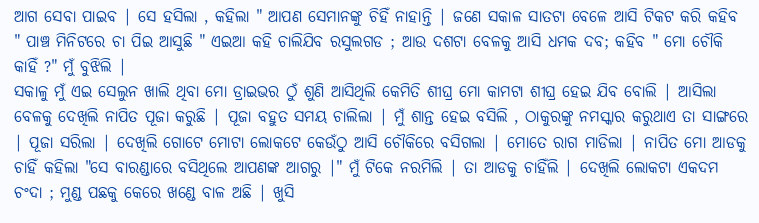ଆଗ ସେବା ପାଇବ | ସେ ହସିଲା , କହିଲା " ଆପଣ ସେମାନଙ୍କୁ ଚିହିଁ ନାହାନ୍ତି | ଜଣେ ସକାଳ ସାତଟା ବେଳେ ଆସି ଟିକଟ କରି କହିବ " ପାଞ୍ଚ ମିନିଟରେ ଚା ପିଇ ଆସୁଛି " ଏଇଆ କହି ଚାଲିଯିବ ରସୁଲଗଡ ; ଆଉ ଦଶଟା ବେଳକୁ ଆସି ଧମକ ଦବ; କହିବ " ମୋ ଚୌକି କାହିଁ ?" ମୁଁ ବୁଝିଲି |
ସକାଳୁ ମୁଁ ଏଇ ସେଲୁନ ଖାଲି ଥିବା ମୋ ଡ୍ରାଇଭର ଠୁଁ ଶୁଣି ଆସିଥିଲି କେମିତି ଶୀଘ୍ର ମୋ କାମଟା ଶୀଘ୍ର ହେଇ ଯିବ ବୋଲି | ଆସିଲା ବେଳକୁ ଦେଖିଲି ନାପିତ ପୂଜା କରୁଛି | ପୂଜା ବହୁତ ସମୟ ଚାଲିଲା | ମୁଁ ଶାନ୍ତ ହେଇ ବସିଲି , ଠାକୁରଙ୍କୁ ନମସ୍କାର କରୁଥାଏ ତା ସାଙ୍ଗରେ | ପୂଜା ସରିଲା | ଦେଖିଲି ଗୋଟେ ମୋଟା ଲୋକଟେ କେଉଁଠୁ ଆସି ଚୌକିରେ ବସିଗଲା | ମୋତେ ରାଗ ମାଡିଲା | ନାପିତ ମୋ ଆଡକୁ ଚାହିଁ କହିଲା "ସେ ବାରଣ୍ଡାରେ ବସିଥିଲେ ଆପଣଙ୍କ ଆଗରୁ |" ମୁଁ ଟିକେ ନରମିଲି | ତା ଆଡକୁ ଚାହିଁଲି | ଦେଖିଲି ଲୋକଟା ଏକଦମ ଚଂଦା ; ମୁଣ୍ଡ ପଛକୁ କେରେ ଖଣ୍ଡେ ବାଳ ଅଛି | ଖୁସି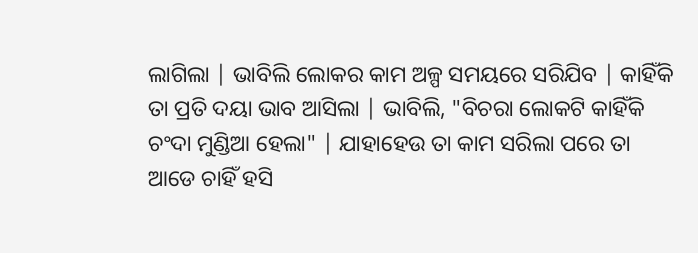ଲାଗିଲା | ଭାବିଲି ଲୋକର କାମ ଅଳ୍ପ ସମୟରେ ସରିଯିବ | କାହିଁକି ତା ପ୍ରତି ଦୟା ଭାବ ଆସିଲା | ଭାବିଲି, "ବିଚରା ଲୋକଟି କାହିଁକି ଚଂଦା ମୁଣ୍ଡିଆ ହେଲା" | ଯାହାହେଉ ତା କାମ ସରିଲା ପରେ ତା ଆଡେ ଚାହିଁ ହସି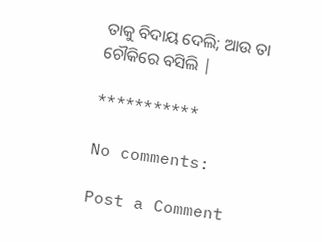ତାକୁ ବିଦାୟ ଦେଲି; ଆଉ ତା ଚୌକିରେ ବସିଲି |

***********

No comments:

Post a Comment